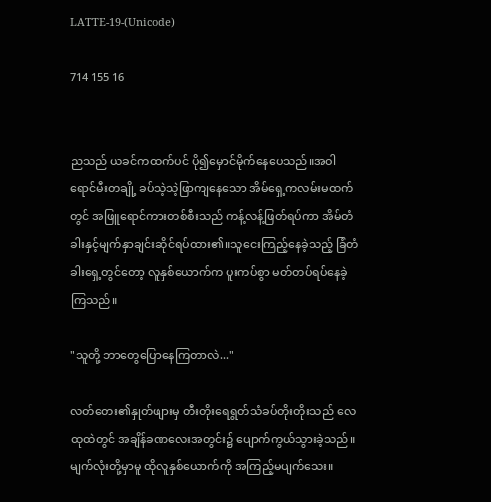LATTE-19-(Unicode)

714 155 16


ညသည် ယခင်ကထက်ပင် ပို၍မှောင်မိုက်နေပေသည်။အဝါရောင်မီးတချို့ ခပ်သဲ့သဲ့ဖြာကျနေသော အိမ်ရှေ့ကလမ်းမထက်တွင် အဖြူရောင်ကားတစ်စီးသည် ကန့်လန့်ဖြတ်ရပ်ကာ အိမ်တံခါးနှင့်မျက်နှာချင်းဆိုင်ရပ်ထား၏။သူငေးကြည့်နေခဲ့သည့် ခြံတံခါးရှေ့တွင်တော့ လူနှစ်ယောက်က ပူးကပ်စွာ မတ်တပ်ရပ်နေခဲ့ကြသည်။

"သူတို့ ဘာတွေပြောနေကြတာလဲ..."

လတ်တေး၏နှုတ်ဖျားမှ တီးတိုးရေရွတ်သံခပ်တိုးတိုးသည် လေထုထဲတွင် အချိန်ခဏလေးအတွင်း၌ ပျောက်ကွယ်သွားခဲ့သည်။မျက်လုံးတို့မှာမူ ထိုလူနှစ်ယောက်ကို အကြည့်မပျက်သေး။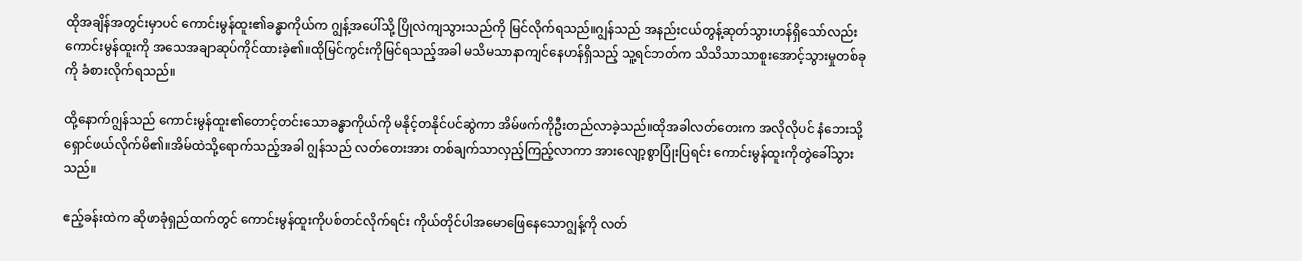ထိုအချိန်အတွင်းမှာပင် ကောင်းမွန်ထူး၏ခန္ဓာကိုယ်က ဂျွန့်အပေါ်သို့ ပြိုလဲကျသွားသည်ကို မြင်လိုက်ရသည်။ဂျွန်သည် အနည်းငယ်တွန့်ဆုတ်သွားဟန်ရှိသော်လည်း ကောင်းမွန်ထူးကို အသေအချာဆုပ်ကိုင်ထားခဲ့၏။ထိုမြင်ကွင်းကိုမြင်ရသည့်အခါ မသိမသာနာကျင်နေဟန်ရှိသည့် သူ့ရင်ဘတ်က သိသိသာသာစူးအောင့်သွားမှုတစ်ခုကို ခံစားလိုက်ရသည်။

ထို့နောက်ဂျွန်သည် ကောင်းမွန်ထူး၏တောင့်တင်းသောခန္ဓာကိုယ်ကို မနိုင့်တနိုင်ပင်ဆွဲကာ အိမ်ဖက်ကိုဦးတည်လာခဲ့သည်။ထိုအခါလတ်တေးက အလိုလိုပင် နံဘေးသို့ရှောင်ဖယ်လိုက်မိ၏။အိမ်ထဲသို့ရောက်သည့်အခါ ဂျွန်သည် လတ်တေးအား တစ်ချက်သာလှည့်ကြည့်လာကာ အားလျော့စွာပြုံးပြရင်း ကောင်းမွန်ထူးကိုတွဲခေါ်သွားသည်။

ဧည့်ခန်းထဲက ဆိုဖာခုံရှည်ထက်တွင် ကောင်းမွန်ထူးကိုပစ်တင်လိုက်ရင်း ကိုယ်တိုင်ပါအမောဖြေနေသောဂျွန့်ကို လတ်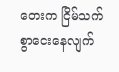တေးက ငြိမ်သက်စွာငေးနေလျက်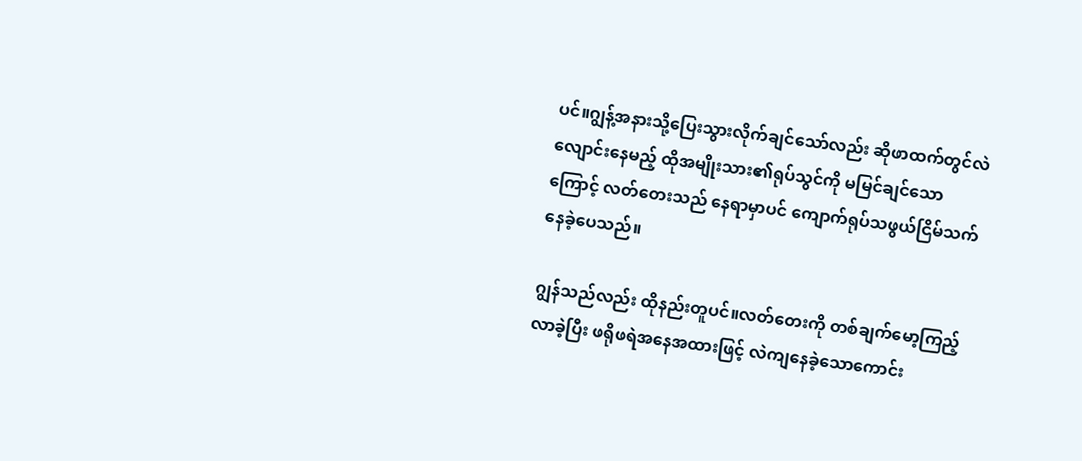ပင်။ဂျွန့်အနားသို့ပြေးသွားလိုက်ချင်သော်လည်း ဆိုဖာထက်တွင်လဲလျောင်းနေမည့် ထိုအမျိုးသား၏ရုပ်သွင်ကို မမြင်ချင်သောကြောင့် လတ်တေးသည် နေရာမှာပင် ကျောက်ရုပ်သဖွယ်ငြိမ်သက်နေခဲ့ပေသည်။

ဂျွန်သည်လည်း ထိုနည်းတူပင်။လတ်တေးကို တစ်ချက်မော့ကြည့်လာခဲ့ပြီး ဖရိုဖရဲအနေအထားဖြင့် လဲကျနေခဲ့သောကောင်း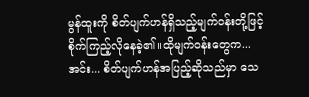မွန်ထူးကို စိတ်ပျက်ဟန်ရှိသည့်မျက်ဝန်းတို့ဖြင့် စိုက်ကြည့်လိုနေခဲ့၏။ထိုမျက်ဝန်းတွေက... အင်း... စိတ်ပျက်ဟန်အပြည့်ဆိုသည်မှာ သေ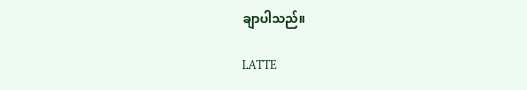ချာပါသည်။

LATTE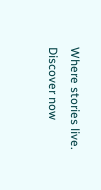Where stories live. Discover now